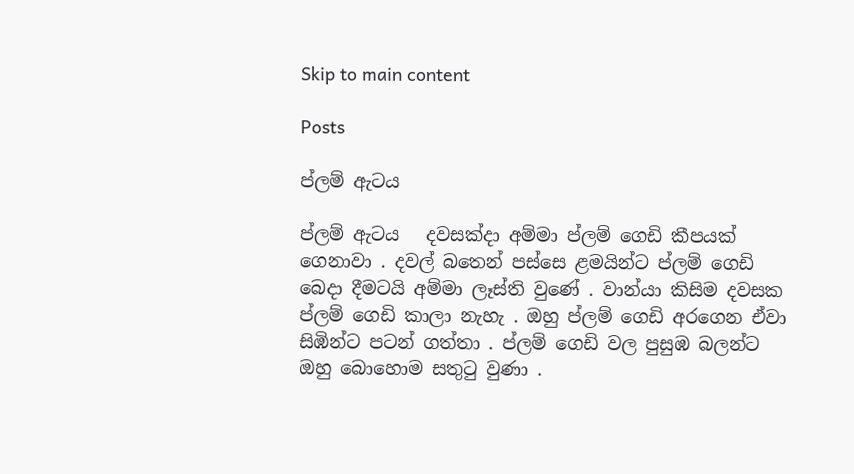Skip to main content

Posts

ප්ලම් ඇටය

ප්ලම් ඇටය   දවසක්දා අම්මා ප්ලම් ගෙඩි කීපයක් ගෙනාවා . දවල් බතෙන් පස්සෙ ළමයින්ට ප්ලම් ගෙඩි බෙදා දීමටයි අම්මා ලෑස්ති වුණේ . වාන්යා කිසිම දවසක ප්ලම් ගෙඩි කාලා නැහැ . ඔහු ප්ලම් ගෙඩි අරගෙන ඒවා සිඹින්ට පටන් ගත්තා . ප්ලම් ගෙඩි වල පුසුඹ බලන්ට ඔහු බොහොම සතුටු වුණා .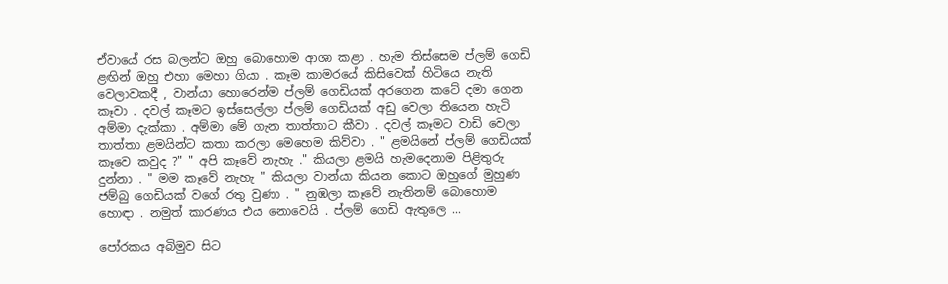ඒවායේ රස බලන්ට ඔහු බොහොම ආශා කළා . හැම තිස්සෙම ප්ලම් ගෙඩි ළඟින් ඔහු එහා මෙහා ගියා . කෑම කාමරයේ කිසිවෙක් හිටියෙ නැති වෙලාවකදී , වාන්යා හොරෙන්ම ප්ලම් ගෙඩියක් අරගෙන කටේ දමා ගෙන කෑවා . දවල් කෑමට ඉස්සෙල්ලා ප්ලම් ගෙඩියක් අඩු වෙලා තියෙන හැටි අම්මා දැක්කා . අම්මා මේ ගැන තාත්තාට කීවා . දවල් කෑමට වාඩි වෙලා තාත්තා ළමයින්ට කතා කරලා මෙහෙම කිව්වා . " ළමයිනේ ප්ලම් ගෙඩියක් කෑවෙ කවුද ?" " අපි කෑවේ නැහැ ." කියලා ළමයි හැමදෙනාම පිළිතුරු දුන්නා . " මම කෑවේ නැහැ " කියලා වාන්යා කියන කොට ඔහුගේ මුහුණ ජම්බු ගෙඩියක් වගේ රතු වුණා . " නුඹලා කෑවේ නැතිනම් බොහොම හොඳා . නමුත් කාරණය එය නොවෙයි . ප්ලම් ගෙඩි ඇතුලෙ ...

පෝරකය අබිමුව සිට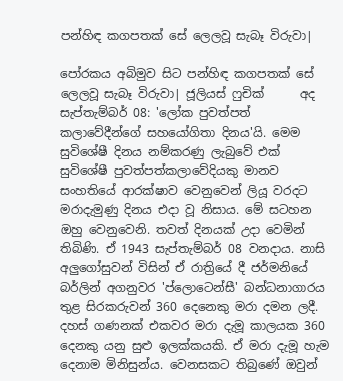පන්හිඳ කගපතක් සේ ලෙලවූ සැබෑ විරුවා|

පෝරකය අබිමුව සිට පන්හිඳ කගපතක් සේ ලෙලවූ සැබෑ විරුවා| ජූලියස් ෆුචික්      අද සැප්තැම්බර් 08: 'ලෝක පුවත්පත් කලාවේදීන්ගේ සහයෝගිතා දිනය'යි. මෙම සුවිශේෂී දිනය නම්කරණු ලැබුවේ එක් සුවිශේෂී පුවත්පත්කලාවේදියකු මානව සංහතියේ ආරක්ෂාව වෙනුවෙන් ලියූ වරදට මරාදැමුණු දිනය එදා වූ නිසාය. මේ සටහන ඔහු වෙනුවෙනි. තවත් දිනයක් උදා වෙමින් තිබිණි. ඒ 1943 සැප්තැම්බර් 08 වනදාය. නාසි අලුගෝසුවන් විසින් ඒ රාත්‍රියේ දී ජර්මනියේ බර්ලින් අගනුවර 'ප්ලොටෙන්සී' බන්ධනාගාරය තුළ සිරකරුවන් 360 දෙනෙකු මරා දමන ලදී. දහස් ගණනක් එකවර මරා දැමූ කාලයක 360 දෙනකු යනු සුළු ඉලක්කයකි. ඒ මරා දැමූ හැම දෙනාම මිනිසුන්ය. වෙනසකට තිබුණේ ඔවුන්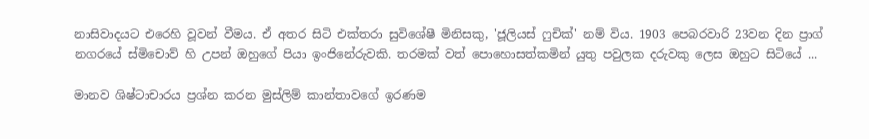නාසිවාදයට එරෙහි වූවන් වීමය. ඒ අතර සිටි එක්තරා සුවිශේෂී මිනිසකු, 'ජූලියස් ෆුචික්' නම් විය. 1903 පෙබරවාරි 23වන දින ප්‍රාග් නගරයේ ස්මිචොව් හි උපන් ඔහුගේ පියා ඉංජිනේරුවකි. තරමක් වත් පොහොසත්කමින් යුතු පවුලක දරුවකු ලෙස ඔහුට සිටියේ ...

මානව ශිෂ්ටාචාරය ප්‍රශ්න කරන මුස්ලිම් කාන්තාවගේ ඉරණම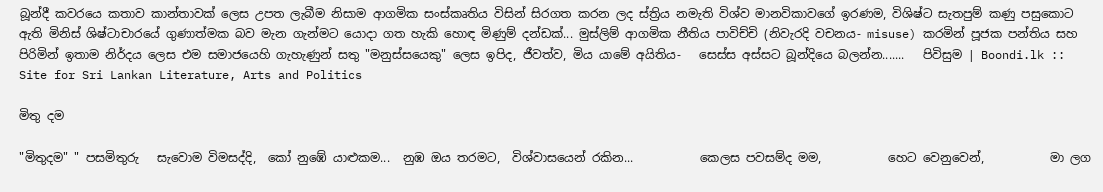බූන්දී කවරයෙ කතාව කාන්තාවක් ලෙස උපත ලැබීම නිසාම ආගමික සංස්කෘතිය විසින් සිරගත කරන ලද ස්ත්‍රිය නමැති විශ්ව මානවිකාවගේ ඉරණම, විශිෂ්ට සැතපුම් කණු පසුකොට ඇති මිනිස් ශිෂ්ටාචාරයේ ගුණාත්මක බව මැන ගැන්මට යොදා ගත හැකි හොඳ මිණුම් දන්ඩක්... මුස්ලිම් ආගමික නීතිය පාවිච්චි (නිවැරදි වචනය- misuse) කරමින් පූජක පන්තිය සහ පිරිමින් ඉතාම නිර්දය ලෙස එම සමාජයෙහි ගැහැණුන් සතු "මනුස්සයෙකු" ලෙස ඉපිද, ජීවත්ව, මිය යාමේ අයිතිය-   සෙස්ස අස්සට බූන්දියෙ බලන්න.......   පිවිසුම | Boondi.lk :: Site for Sri Lankan Literature, Arts and Politics

මිතු දම

"මිතුදම" " පසමිතුරු   සැවොම විමසද්දි,  කෝ නුඹේ යාළුකම...  නුඹ ඔය තරමට,  විශ්වාසයෙන් රකින...           කෙලස පවසම්ද මම,           හෙට වෙනුවෙන්,           මා ලග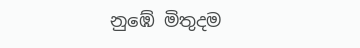නුඹේ මිතුදම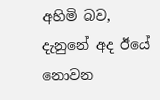අහිමි බව,           දැනුනේ අද ඊයේ නොවන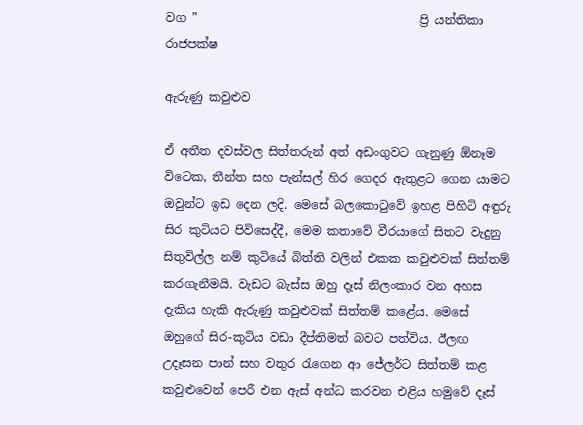වග ”                                     ප්‍රි යන්තිකා රාජපක්ෂ

ඇරුණු කවුළුව

ඒ අතීත දවස්වල සිත්තරුන් අත් අඩංගුවට ගැනුණු ඕනෑම විටෙක, තීන්ත සහ පැන්සල් හිර ගෙදර ඇතුළට ගෙන යාමට ඔවුන්ට ඉඩ දෙන ලදි. මෙසේ බලකොටුවේ ඉහළ පිහිටි අඳුරු සිර කුටියට පිවිසෙද්දී, මෙම කතාවේ වීරයාගේ සිතට වැදුනු සිතුවිල්ල නම් කුටියේ බිත්ති වලින් එකක කවුළුවක් සිත්තම් කරගැනීමයි. වැඩට බැස්ස ඔහු දෑස් නිලංකාර වන අහස දැකිය හැකි ඇරුණු කවුළුවක් සිත්තම් කළේය. මෙසේ ඔහුගේ සිර-කුටිය වඩා දීප්තිමත් බවට පත්විය. ඊලඟ උදෑසන පාන් සහ වතුර රැගෙන ආ ජේලර්ට සිත්තම් කළ කවුළුවෙන් පෙරී එන ඇස් අන්ධ කරවන එළිය හමුවේ දෑස්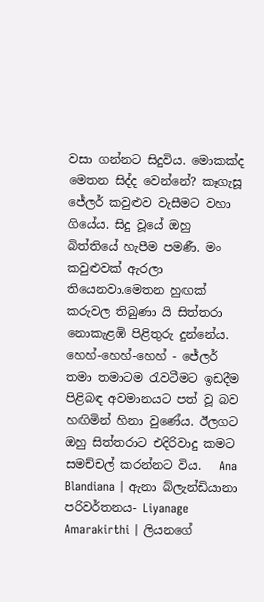වසා ගන්නට සිදුවිය. මොකක්ද මෙතන සිද්ද වෙන්නේ? කෑගැසූ ජේලර් කවුළුව වැසීමට වහා ගියේය. සිදු වූයේ ඔහු බිත්තියේ හැපීම පමණී. මං කවුළුවක් ඇරලා තියෙනවා.මෙතන හුඟක් කරුවල තිබුණා යි සිත්තරා නොකැළඹි පිළිතුරු දුන්නේය. හෙහ්-හෙහ්-හෙහ් - ජේලර් තමා තමාටම රැවටීමට ඉඩදීම පිළිබඳ අවමානයට පත් වූ බව හඟිමින් හිනා වුණේය. ඊලගට ඔහු සිත්තරාට එදිරිවාදු කමට සමච්චල් කරන්නට විය.   Ana Blandiana | ඇනා බ්ලැන්ඩියානා පරිවර්තනය- Liyanage Amarakirthi | ලියනගේ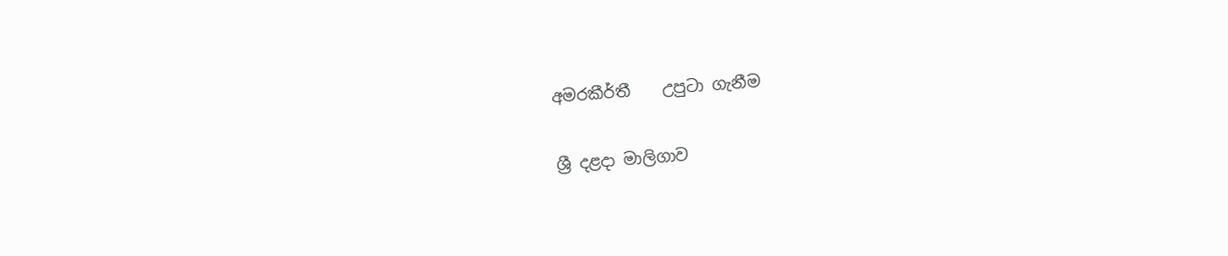අමරකීර්තී    උපුටා ගැනීම

ශ්‍රී දළදා මාලිගාව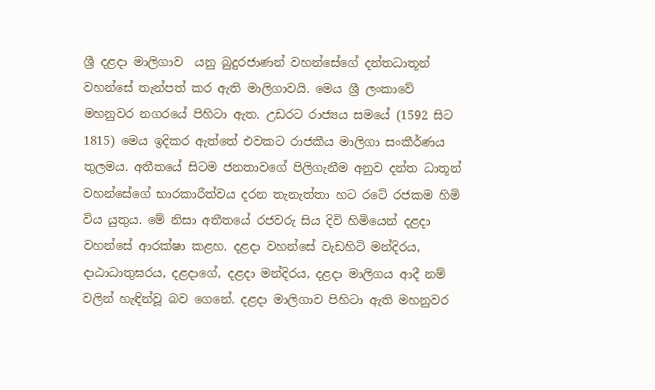ශ්‍රී දළදා මාලිගාව  යනු බුදුරජාණන් වහන්සේගේ දන්තධාතූන් වහන්සේ තැන්පත් කර ඇති මාලිගාවයි. මෙය ශ්‍රී ලංකාවේ මහනුවර නගරයේ පිහිටා ඇත. උඩරට රාජ්‍යය සමයේ (1592 සිට 1815) මෙය ඉදිකර ඇත්තේ එවකට රාජකීය මාලිගා සංකීර්ණය තුලමය. අතීතයේ සිටම ජනතාවගේ පිලිගැනීම අනුව දන්ත ධාතූන් වහන්සේගේ භාරකාරීත්වය දරන තැනැත්තා හට රටේ රජකම හිමි විය යුතුය. මේ නිසා අතීතයේ රජවරු සිය දිවි හිමියෙන් දළදා වහන්සේ ආරක්ෂා කළහ. දළදා වහන්සේ වැඩහිටි මන්දිරය, දාඨාධාතුඝරය, දළදාගේ, දළදා මන්දිරය, දළදා මාලිගය ආදී නම් වලින් හැඳින්වූ බව ගෙනේ. දළදා මාලිගාව පිහිටා ඇති මහනුවර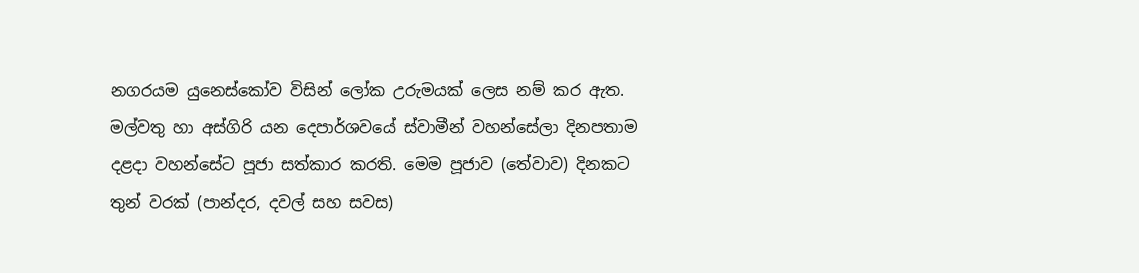නගරයම යුනෙස්කෝව විසින් ලෝක උරුමයක් ලෙස නම් කර ඇත. මල්වතු හා අස්ගිරි යන දෙපාර්ශවයේ ස්වාමීන් වහන්සේලා දිනපතාම දළදා වහන්සේට පූජා සත්කාර කරති. මෙම පූජාව (තේවාව) දිනකට තුන් වරක් (පාන්දර, දවල් සහ සවස)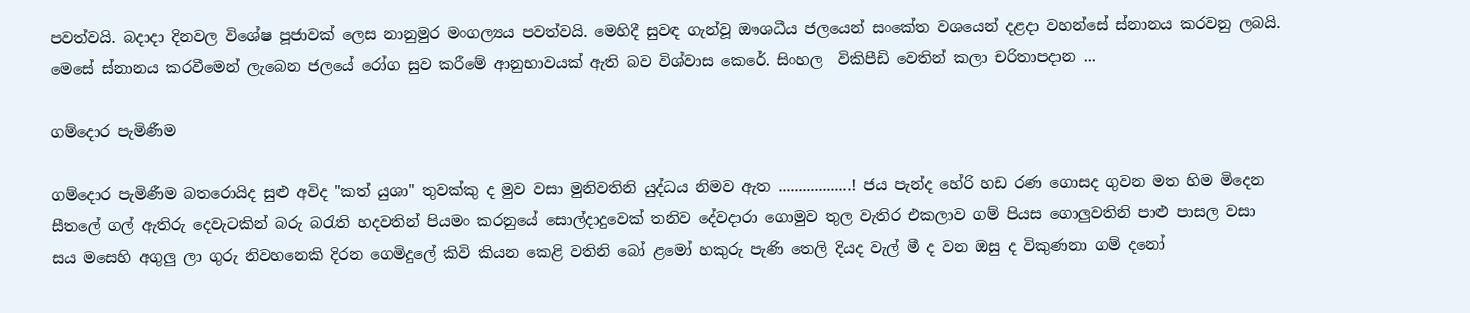පවත්වයි. බදාදා දිනවල විශේෂ පූජාවක් ලෙස නානුමුර මංගල්‍යය පවත්වයි. මෙහිදී සුවඳ ගැන්වූ ඔ‌ෟශධීය ජලයෙන් සංකේත වශයෙන් දළදා වහන්සේ ස්නානය කරවනු ලබයි. මෙසේ ස්නානය කරවීමෙන් ලැබෙන ජලයේ රෝග සුව කරීමේ ආනුභාවයක් ඇති බව විශ්වාස කෙරේ. සිංහල  විකිපීඩි වෙතින් කලා චරිතාපදාන ...

ගම්දොර පැමිණීම

ගම්දොර පැමිණීම බතරොයිද සුළු අවිද "කත් යුශා" තුවක්කු ද මුව වසා මුනිවතිනි යුද්ධය නිමව ඇත ..................! ජය පැන්ද හේරි හඩ රණ ගොසද ගුවන මත හිම මිදෙන සීතලේ ගල් ඇතිරු දෙවැටකින් බරු බරැති හදවතින් පියමං කරනුයේ සොල්දාදුවෙක් තනිව දේවදාරා ගොමුව තුල වැතිර එකලාව ගම් පියස ගොලුවතිනි පාළු පාසල වසා සය මසෙහි අගුලු ලා ගුරු නිවහනෙකි දිරන ගෙමිදුලේ කිවි කියන කෙළි වතිනි බෝ ළමෝ හකුරු පැණි තෙලි දියද වැල් මී ද වන ඔසු ද විකුණනා ගම් දනෝ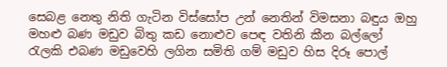සෙබළ නෙතු නිති ගැටින විස්සෝප උන් නෙතින් විමසනා බඳුය ඔහු මහළු බණ මඩුව බිතු කඩ නොළුව පෙඳ වතිනි කීන බල්ලෝ රැලකි එබණ මඩුවෙහි ලගින සමිති ගම් මඩුව හිස දිරූ පොල්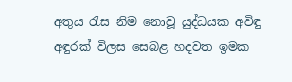අතුය රැස නිම නොවූ යුද්ධයක අවිඳු අඳුරක් විලස සෙබළ හදවත ඉමක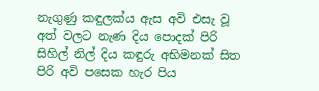නැගුණු කඳුලක්ය ඇස අවි එසැ වූ අත් වලට නැණ දිය පොදක් පිරි සිහිල් නිල් දිය කඳුරු අභිමනක් සිත පිරි අවි පසෙක හැර පිය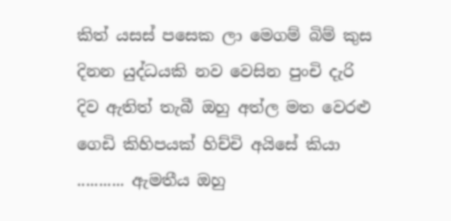කිත් යසස් පසෙක ලා මෙගම් බිම් කුස දිනන යුද්ධයකි නව වෙසින පුංචි දැරි දිව ඇතිත් තැබී ඔහු අත්ල මත වෙරළු ගෙඩි කිහිපයක් හිච්චි අයිසේ කියා ........... ඇමතීය ඔහු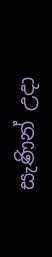සැණින් උදා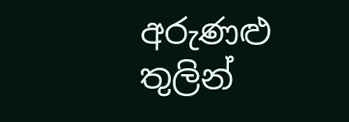අරුණළු තුලින්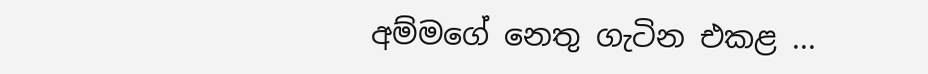අම්මගේ නෙතු ගැටින එකළ ...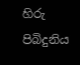හිරු පිබිදුනිය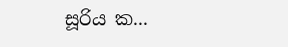සූරිය ක...